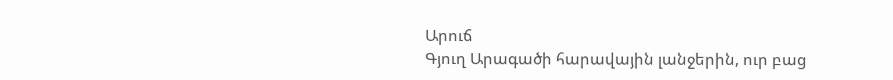Արուճ
Գյուղ Արագածի հարավային լանջերին, ուր բաց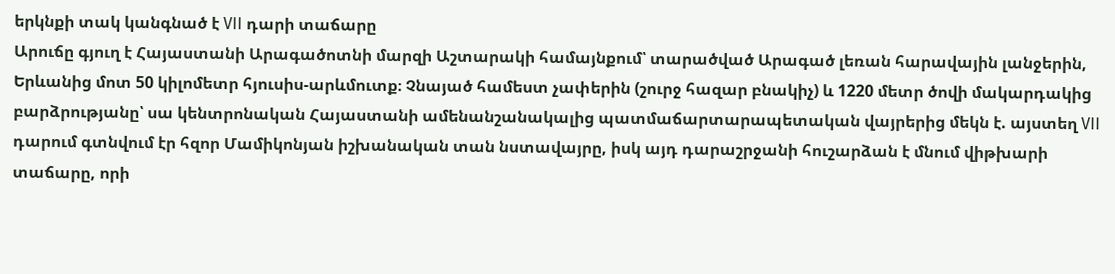երկնքի տակ կանգնած է VII դարի տաճարը
Արուճը գյուղ է Հայաստանի Արագածոտնի մարզի Աշտարակի համայնքում՝ տարածված Արագած լեռան հարավային լանջերին, Երևանից մոտ 50 կիլոմետր հյուսիս-արևմուտք։ Չնայած համեստ չափերին (շուրջ հազար բնակիչ) և 1220 մետր ծովի մակարդակից բարձրությանը՝ սա կենտրոնական Հայաստանի ամենանշանակալից պատմաճարտարապետական վայրերից մեկն է. այստեղ VII դարում գտնվում էր հզոր Մամիկոնյան իշխանական տան նստավայրը, իսկ այդ դարաշրջանի հուշարձան է մնում վիթխարի տաճարը, որի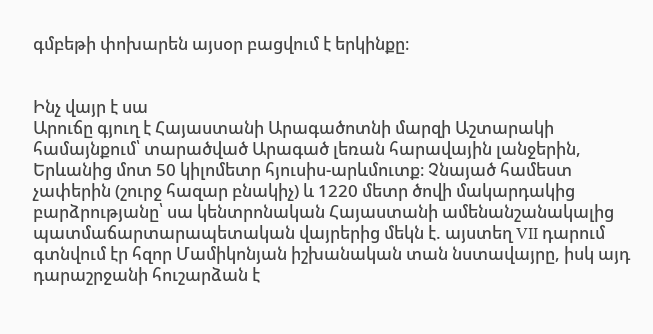գմբեթի փոխարեն այսօր բացվում է երկինքը։


Ինչ վայր է սա
Արուճը գյուղ է Հայաստանի Արագածոտնի մարզի Աշտարակի համայնքում՝ տարածված Արագած լեռան հարավային լանջերին, Երևանից մոտ 50 կիլոմետր հյուսիս-արևմուտք։ Չնայած համեստ չափերին (շուրջ հազար բնակիչ) և 1220 մետր ծովի մակարդակից բարձրությանը՝ սա կենտրոնական Հայաստանի ամենանշանակալից պատմաճարտարապետական վայրերից մեկն է. այստեղ VII դարում գտնվում էր հզոր Մամիկոնյան իշխանական տան նստավայրը, իսկ այդ դարաշրջանի հուշարձան է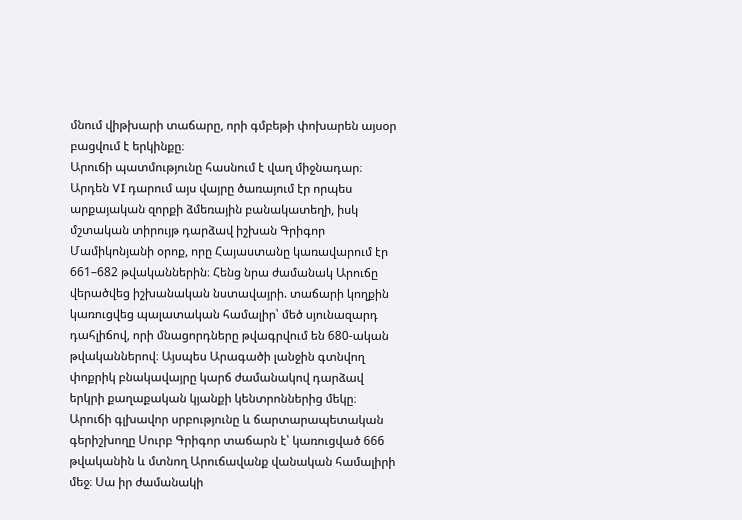մնում վիթխարի տաճարը, որի գմբեթի փոխարեն այսօր բացվում է երկինքը։
Արուճի պատմությունը հասնում է վաղ միջնադար։ Արդեն VI դարում այս վայրը ծառայում էր որպես արքայական զորքի ձմեռային բանակատեղի, իսկ մշտական տիրույթ դարձավ իշխան Գրիգոր Մամիկոնյանի օրոք, որը Հայաստանը կառավարում էր 661–682 թվականներին։ Հենց նրա ժամանակ Արուճը վերածվեց իշխանական նստավայրի. տաճարի կողքին կառուցվեց պալատական համալիր՝ մեծ սյունազարդ դահլիճով, որի մնացորդները թվագրվում են 680-ական թվականներով։ Այսպես Արագածի լանջին գտնվող փոքրիկ բնակավայրը կարճ ժամանակով դարձավ երկրի քաղաքական կյանքի կենտրոններից մեկը։
Արուճի գլխավոր սրբությունը և ճարտարապետական գերիշխողը Սուրբ Գրիգոր տաճարն է՝ կառուցված 666 թվականին և մտնող Արուճավանք վանական համալիրի մեջ։ Սա իր ժամանակի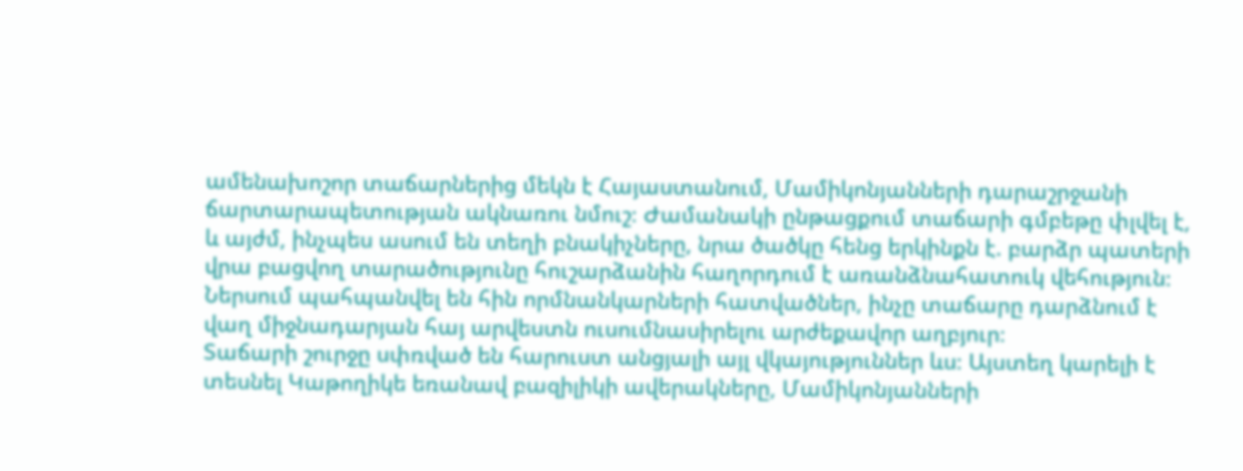ամենախոշոր տաճարներից մեկն է Հայաստանում, Մամիկոնյանների դարաշրջանի ճարտարապետության ակնառու նմուշ։ Ժամանակի ընթացքում տաճարի գմբեթը փլվել է, և այժմ, ինչպես ասում են տեղի բնակիչները, նրա ծածկը հենց երկինքն է. բարձր պատերի վրա բացվող տարածությունը հուշարձանին հաղորդում է առանձնահատուկ վեհություն։ Ներսում պահպանվել են հին որմնանկարների հատվածներ, ինչը տաճարը դարձնում է վաղ միջնադարյան հայ արվեստն ուսումնասիրելու արժեքավոր աղբյուր։
Տաճարի շուրջը սփռված են հարուստ անցյալի այլ վկայություններ ևս։ Այստեղ կարելի է տեսնել Կաթողիկե եռանավ բազիլիկի ավերակները, Մամիկոնյանների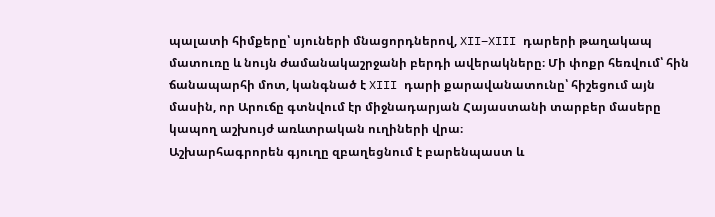պալատի հիմքերը՝ սյուների մնացորդներով, XII–XIII դարերի թաղակապ մատուռը և նույն ժամանակաշրջանի բերդի ավերակները։ Մի փոքր հեռվում՝ հին ճանապարհի մոտ, կանգնած է XIII դարի քարավանատունը՝ հիշեցում այն մասին, որ Արուճը գտնվում էր միջնադարյան Հայաստանի տարբեր մասերը կապող աշխույժ առևտրական ուղիների վրա։
Աշխարհագրորեն գյուղը զբաղեցնում է բարենպաստ և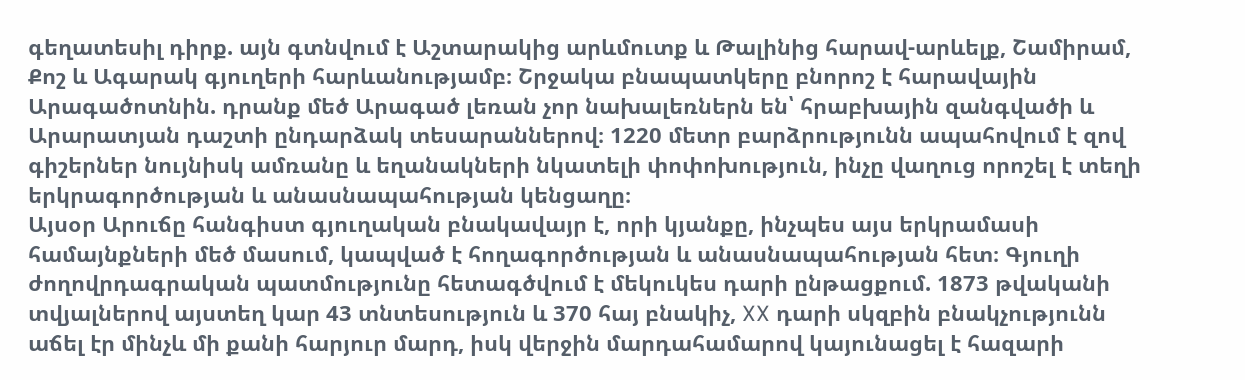գեղատեսիլ դիրք. այն գտնվում է Աշտարակից արևմուտք և Թալինից հարավ-արևելք, Շամիրամ, Քոշ և Ագարակ գյուղերի հարևանությամբ։ Շրջակա բնապատկերը բնորոշ է հարավային Արագածոտնին. դրանք մեծ Արագած լեռան չոր նախալեռներն են՝ հրաբխային զանգվածի և Արարատյան դաշտի ընդարձակ տեսարաններով։ 1220 մետր բարձրությունն ապահովում է զով գիշերներ նույնիսկ ամռանը և եղանակների նկատելի փոփոխություն, ինչը վաղուց որոշել է տեղի երկրագործության և անասնապահության կենցաղը։
Այսօր Արուճը հանգիստ գյուղական բնակավայր է, որի կյանքը, ինչպես այս երկրամասի համայնքների մեծ մասում, կապված է հողագործության և անասնապահության հետ։ Գյուղի ժողովրդագրական պատմությունը հետագծվում է մեկուկես դարի ընթացքում. 1873 թվականի տվյալներով այստեղ կար 43 տնտեսություն և 370 հայ բնակիչ, XX դարի սկզբին բնակչությունն աճել էր մինչև մի քանի հարյուր մարդ, իսկ վերջին մարդահամարով կայունացել է հազարի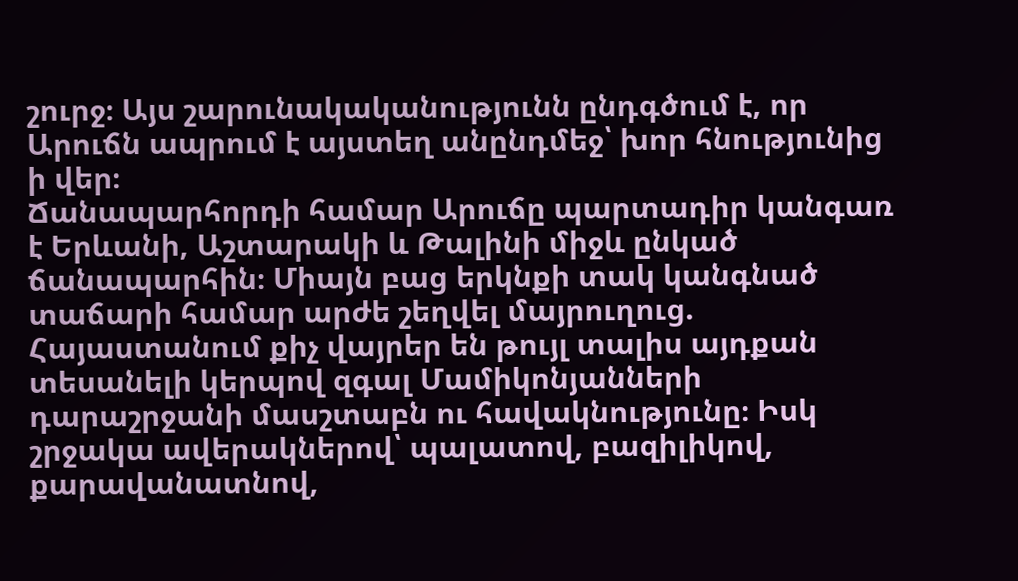շուրջ։ Այս շարունակականությունն ընդգծում է, որ Արուճն ապրում է այստեղ անընդմեջ՝ խոր հնությունից ի վեր։
Ճանապարհորդի համար Արուճը պարտադիր կանգառ է Երևանի, Աշտարակի և Թալինի միջև ընկած ճանապարհին։ Միայն բաց երկնքի տակ կանգնած տաճարի համար արժե շեղվել մայրուղուց. Հայաստանում քիչ վայրեր են թույլ տալիս այդքան տեսանելի կերպով զգալ Մամիկոնյանների դարաշրջանի մասշտաբն ու հավակնությունը։ Իսկ շրջակա ավերակներով՝ պալատով, բազիլիկով, քարավանատնով,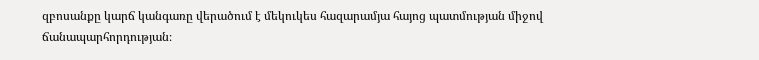զբոսանքը կարճ կանգառը վերածում է մեկուկես հազարամյա հայոց պատմության միջով ճանապարհորդության։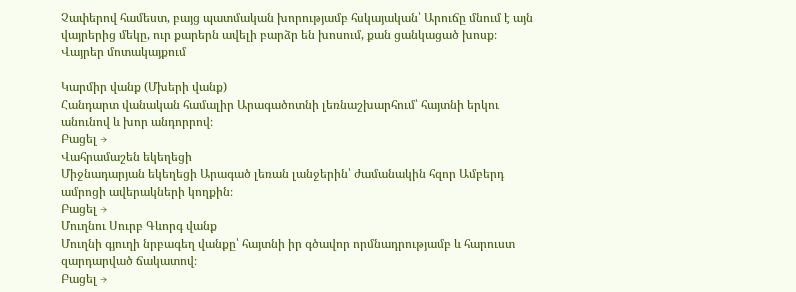Չափերով համեստ, բայց պատմական խորությամբ հսկայական՝ Արուճը մնում է այն վայրերից մեկը, ուր քարերն ավելի բարձր են խոսում, քան ցանկացած խոսք։
Վայրեր մոտակայքում

Կարմիր վանք (Մխերի վանք)
Հանդարտ վանական համալիր Արագածոտնի լեռնաշխարհում՝ հայտնի երկու անունով և խոր անդորրով։
Բացել →
Վահրամաշեն եկեղեցի
Միջնադարյան եկեղեցի Արագած լեռան լանջերին՝ ժամանակին հզոր Ամբերդ ամրոցի ավերակների կողքին։
Բացել →
Մուղնու Սուրբ Գևորգ վանք
Մուղնի գյուղի նրբագեղ վանքը՝ հայտնի իր գծավոր որմնադրությամբ և հարուստ զարդարված ճակատով։
Բացել →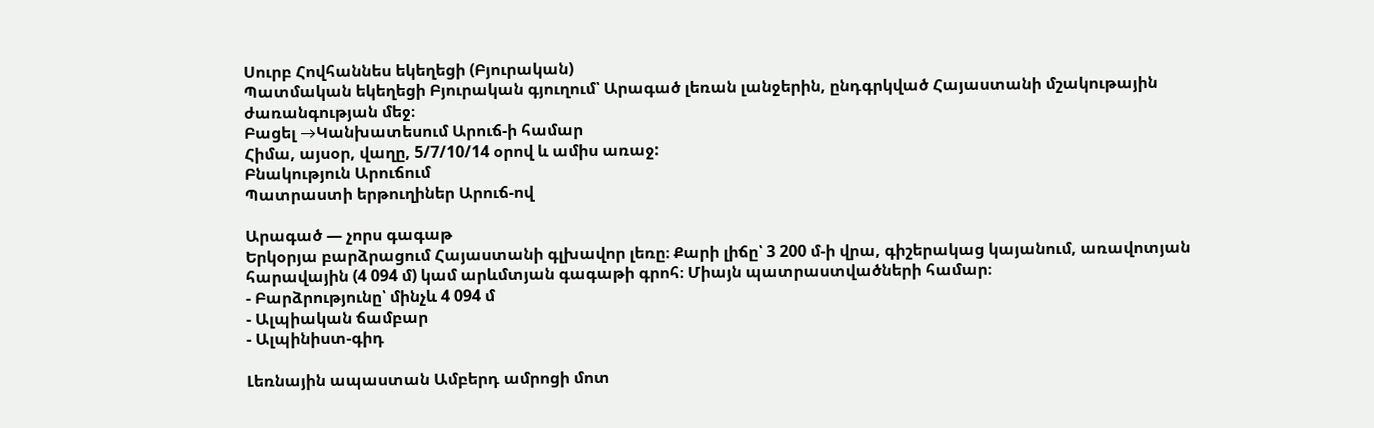Սուրբ Հովհաննես եկեղեցի (Բյուրական)
Պատմական եկեղեցի Բյուրական գյուղում՝ Արագած լեռան լանջերին, ընդգրկված Հայաստանի մշակութային ժառանգության մեջ։
Բացել →Կանխատեսում Արուճ-ի համար
Հիմա, այսօր, վաղը, 5/7/10/14 օրով և ամիս առաջ:
Բնակություն Արուճում
Պատրաստի երթուղիներ Արուճ-ով

Արագած — չորս գագաթ
Երկօրյա բարձրացում Հայաստանի գլխավոր լեռը։ Քարի լիճը՝ 3 200 մ-ի վրա, գիշերակաց կայանում, առավոտյան հարավային (4 094 մ) կամ արևմտյան գագաթի գրոհ։ Միայն պատրաստվածների համար։
- Բարձրությունը՝ մինչև 4 094 մ
- Ալպիական ճամբար
- Ալպինիստ-գիդ

Լեռնային ապաստան Ամբերդ ամրոցի մոտ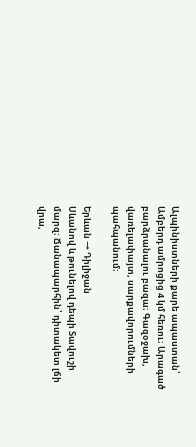Ալպինիստների քարե ապաստան՝ Ամբերդ ամրոցից 4 կմ հեռու։ Արագած բարձրանալու բազա։ Գազօջախ, վառելափայտ, սարքավորումների պահպանում։

Երևան → Դիլիջան
Սևանով և թունելով դեպի Տավուշի մարզ։ Ճանապարհին՝ դիտակետ լճի վրա,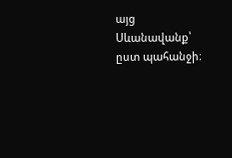այց Սևանավանք՝ ըստ պահանջի։